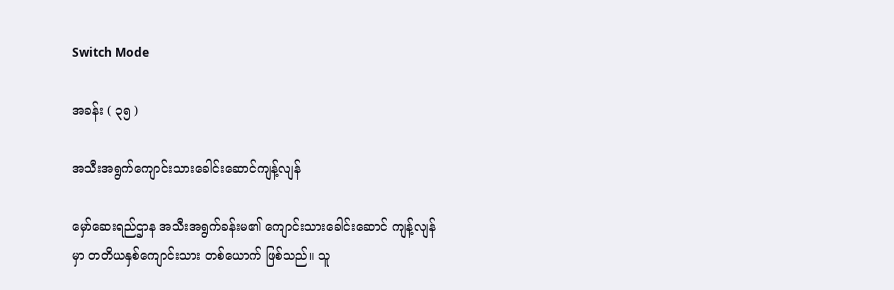Switch Mode

အခန်း ( ၃၅ )

အသီးအရွက်ကျောင်းသားခေါင်းဆောင်ကျန့်လျန်

မှော်ဆေးရည်ဌာန အသီးအရွက်ခန်းမ၏ ကျောင်းသားခေါင်းဆောင် ကျန့်လျန်မှာ တတိယနှစ်ကျောင်းသား တစ်ယောက် ဖြစ်သည်။ သူ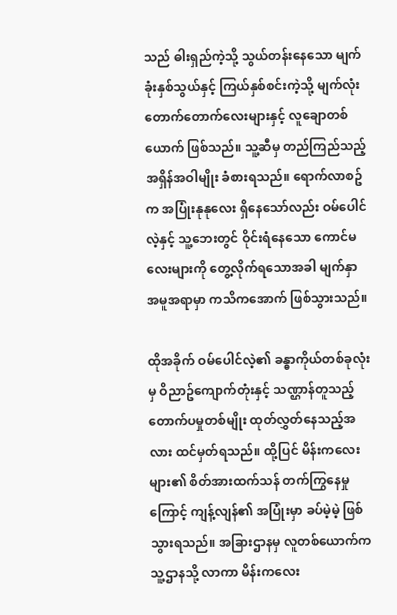သည် ဓါးရှည်ကဲ့သို့ သွယ်တန်းနေသော မျက်ခုံးနှစ်သွယ်နှင့် ကြယ်နှစ်စင်းကဲ့သို့ မျက်လုံးတောက်တောက်လေးများနှင့် လူချောတစ်ယောက် ဖြစ်သည်။ သူ့ဆီမှ တည်ကြည်သည့် အရှိန်အဝါမျိုး ခံစားရသည်။ ရောက်လာစဥ်က အပြုံးနုနုလေး ရှိနေသော်လည်း ဝမ်ပေါင်လဲ့နှင့် သူ့ဘေးတွင် ဝိုင်းရံနေသော ကောင်မလေးများကို တွေ့လိုက်ရသောအခါ မျက်နှာ အမူအရာမှာ ကသိကအောက် ဖြစ်သွားသည်။

ထိုအခိုက် ဝမ်ပေါင်လဲ့၏ ခန္ဓာကိုယ်တစ်ခုလုံးမှ ဝိညာဥ်ကျောက်တုံးနှင့် သဏ္ဌာန်တူသည့် တောက်ပမှုတစ်မျိုး ထုတ်လွှတ်နေသည့်အလား ထင်မှတ်ရသည်။ ထို့ပြင် မိန်းကလေးများ၏ စိတ်အားထက်သန် တက်ကြွနေမှုကြောင့် ကျန့်လျန်၏ အပြုံးမှာ ခပ်မဲ့မဲ့ ဖြစ်သွားရသည်။ အခြားဌာနမှ လူတစ်ယောက်က သူ့ဌာနသို့ လာကာ မိန်းကလေး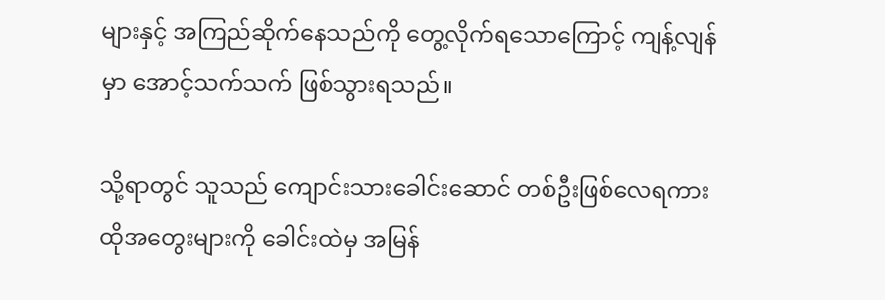များနှင့် အကြည်ဆိုက်နေသည်ကို တွေ့လိုက်ရသောကြောင့် ကျန့်လျန်မှာ အောင့်သက်သက် ဖြစ်သွားရသည်။

သို့ရာတွင် သူသည် ကျောင်းသားခေါင်းဆောင် တစ်ဦးဖြစ်လေရကား ထိုအတွေးများကို ခေါင်းထဲမှ အမြန်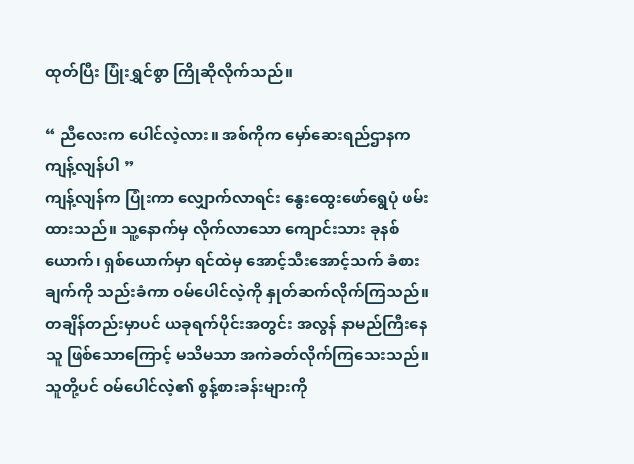ထုတ်ပြီး ပြုံးရွှင်စွာ ကြိုဆိုလိုက်သည်။

“ ညီလေးက ပေါင်လဲ့လား။ အစ်ကိုက မှော်ဆေးရည်ဌာနက ကျန့်လျန်ပါ ”
ကျန့်လျန်က ပြုံးကာ လျှောက်လာရင်း နွေးထွေးဖော်ရွေပုံ ဖမ်းထားသည်။ သူ့နောက်မှ လိုက်လာသော ကျောင်းသား ခုနစ်ယောက်၊ ရှစ်ယောက်မှာ ရင်ထဲမှ အောင့်သီးအောင့်သက် ခံစားချက်ကို သည်းခံကာ ဝမ်ပေါင်လဲ့ကို နှုတ်ဆက်လိုက်ကြသည်။ တချိန်တည်းမှာပင် ယခုရက်ပိုင်းအတွင်း အလွန် နာမည်ကြီးနေသူ ဖြစ်သောကြောင့် မသိမသာ အကဲခတ်လိုက်ကြသေးသည်။ သူတို့ပင် ဝမ်ပေါင်လဲ့၏ စွန့်စားခန်းများကို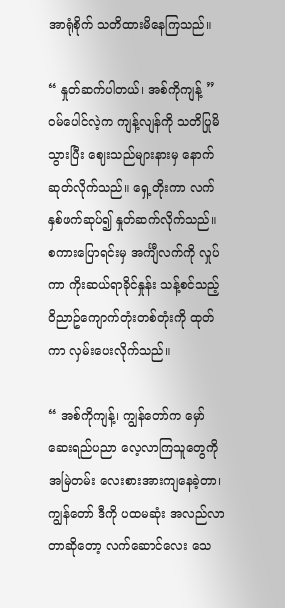အာရုံစိုက် သတိထားမိနေကြသည်။

“ နှုတ်ဆက်ပါတယ်၊ အစ်ကိုကျန့် ”
ဝမ်ပေါင်လဲ့က ကျန့်လျန်ကို သတိပြုမိသွားပြီး ဈေးသည်များနားမှ နောက်ဆုတ်လိုက်သည်။ ရှေ့တိုးကာ လက်နှစ်ဖက်ဆုပ်၍ နှုတ်ဆက်လိုက်သည်။ စကားပြောရင်းမှ အင်္ကျီလက်ကို လှုပ်ကာ ကိုးဆယ်ရာခိုင်နှုန်း သန့်စင်သည့် ဝိညာဥ်ကျောက်တုံးတစ်တုံးကို ထုတ်ကာ လှမ်းပေးလိုက်သည်။

“ အစ်ကိုကျန့်၊ ကျွန်တော်က မှော်ဆေးရည်ပညာ လေ့လာကြသူတွေကို အမြဲတမ်း လေးစားအားကျနေခဲ့တာ၊ ကျွန်တော် ဒီကို ပထမဆုံး အလည်လာတာဆိုတော့ လက်ဆောင်လေး သေ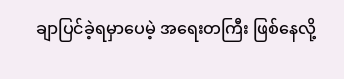ချာပြင်ခဲ့ရမှာပေမဲ့ အရေးတကြီး ဖြစ်နေလို့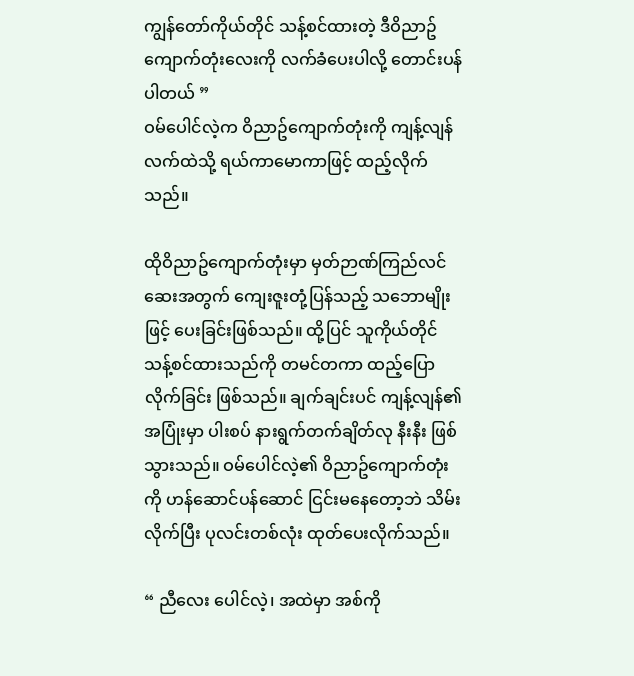ကျွန်တော်ကိုယ်တိုင် သန့်စင်ထားတဲ့ ဒီဝိညာဥ်ကျောက်တုံးလေးကို လက်ခံပေးပါလို့ တောင်းပန်ပါတယ် ”
ဝမ်ပေါင်လဲ့က ဝိညာဥ်ကျောက်တုံးကို ကျန့်လျန်လက်ထဲသို့ ရယ်ကာမောကာဖြင့် ထည့်လိုက်သည်။

ထိုဝိညာဥ်ကျောက်တုံးမှာ မှတ်ဉာဏ်ကြည်လင်ဆေးအတွက် ကျေးဇူးတုံ့ပြန်သည့် သဘောမျိုးဖြင့် ပေးခြင်းဖြစ်သည်။ ထို့ပြင် သူကိုယ်တိုင် သန့်စင်ထားသည်ကို တမင်တကာ ထည့်ပြောလိုက်ခြင်း ဖြစ်သည်။ ချက်ချင်းပင် ကျန့်လျန်၏ အပြုံးမှာ ပါးစပ် နားရွက်တက်ချိတ်လု နီးနီး ဖြစ်သွားသည်။ ဝမ်ပေါင်လဲ့၏ ဝိညာဥ်ကျောက်တုံးကို ဟန်ဆောင်ပန်ဆောင် ငြင်းမနေတော့ဘဲ သိမ်းလိုက်ပြီး ပုလင်းတစ်လုံး ထုတ်ပေးလိုက်သည်။

“ ညီလေး ပေါင်လဲ့၊ အထဲမှာ အစ်ကို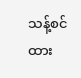သန့်စင်ထား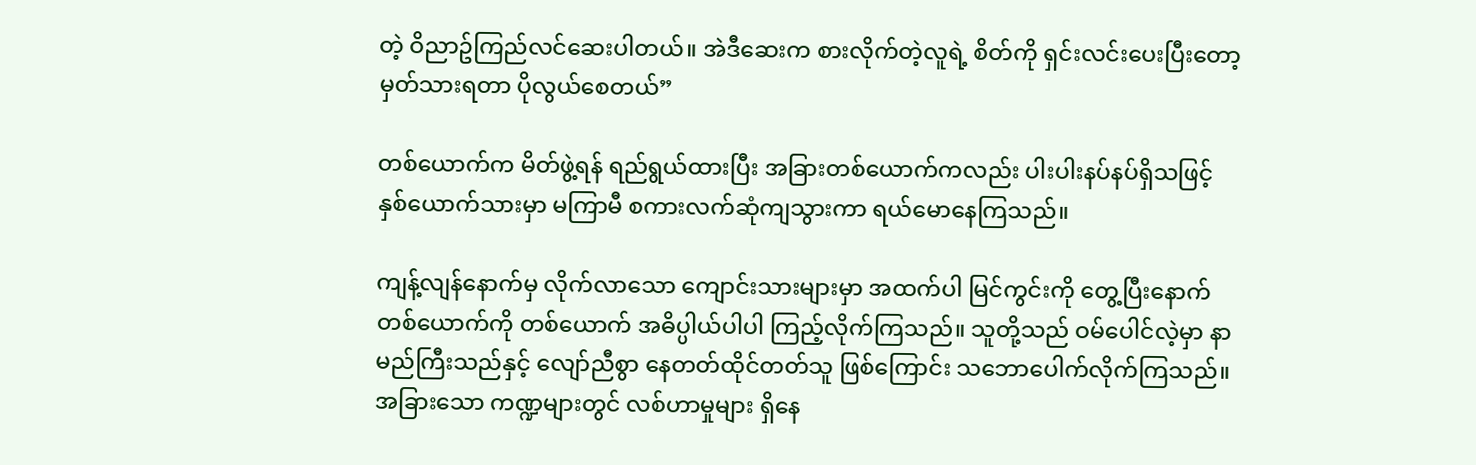တဲ့ ဝိညာဥ်ကြည်လင်ဆေးပါတယ်။ အဲဒီဆေးက စားလိုက်တဲ့လူရဲ့ စိတ်ကို ရှင်းလင်းပေးပြီးတော့ မှတ်သားရတာ ပိုလွယ်စေတယ်”

တစ်ယောက်က မိတ်ဖွဲ့ရန် ရည်ရွယ်ထားပြီး အခြားတစ်ယောက်ကလည်း ပါးပါးနပ်နပ်ရှိသဖြင့် နှစ်ယောက်သားမှာ မကြာမီ စကားလက်ဆုံကျသွားကာ ရယ်မောနေကြသည်။

ကျန့်လျန်နောက်မှ လိုက်လာသော ကျောင်းသားများမှာ အထက်ပါ မြင်ကွင်းကို တွေ့ပြီးနောက် တစ်ယောက်ကို တစ်ယောက် အဓိပ္ပါယ်ပါပါ ကြည့်လိုက်ကြသည်။ သူတို့သည် ဝမ်‌ပေါင်လဲ့မှာ နာမည်ကြီးသည်နှင့် လျော်ညီစွာ နေတတ်ထိုင်တတ်သူ ဖြစ်ကြောင်း သဘောပေါက်လိုက်ကြသည်။ အခြားသော ကဏ္ဍများတွင် လစ်ဟာမှုများ ရှိနေ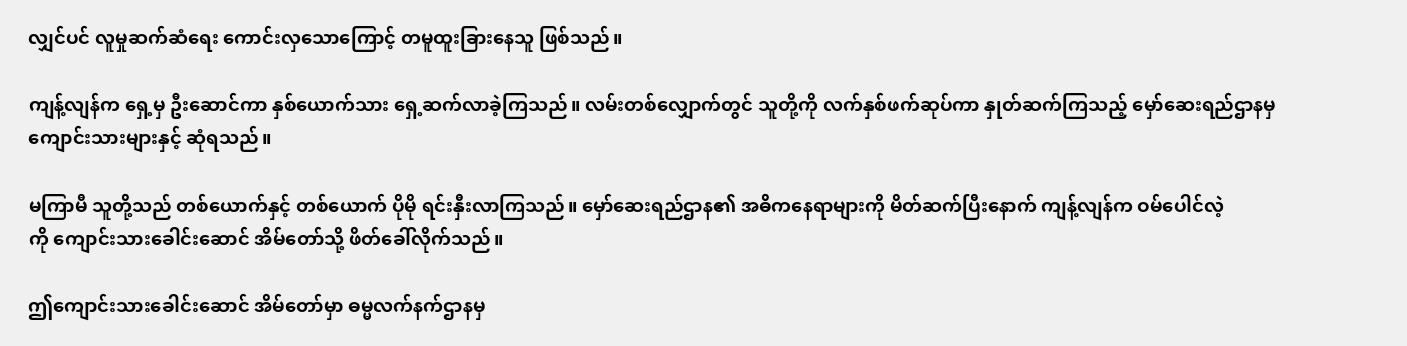လျှင်ပင် လူမှုဆက်ဆံရေး ကောင်းလှသောကြောင့် တမူထူးခြားနေသူ ဖြစ်သည်။

ကျန့်လျန်က ‌‌ရှေ့မှ ဦးဆောင်ကာ နှစ်ယောက်သား ရှေ့ဆက်လာခဲ့ကြသည်။ လမ်းတစ်လျှောက်တွင် သူတို့ကို လက်နှစ်ဖက်ဆုပ်ကာ နှုတ်ဆက်ကြသည့် မှော်ဆေးရည်ဌာနမှ ကျောင်းသားများနှင့် ဆုံရသည်။

မကြာမီ သူတို့သည် တစ်ယောက်နှင့် တစ်ယောက် ပိုမို ရင်းနှီးလာကြသည်။ မှော်ဆေးရည်ဌာန၏ အဓိကနေရာများကို မိတ်ဆက်ပြီးနောက် ကျန့်လျန်က ဝမ်ပေါင်လဲ့ကို ‌ကျောင်းသားခေါင်းဆောင် အိမ်တော်သို့ ဖိတ်ခေါ်လိုက်သည်။

ဤကျောင်းသားခေါင်းဆောင် အိမ်တော်မှာ ဓမ္မလက်နက်ဌာနမှ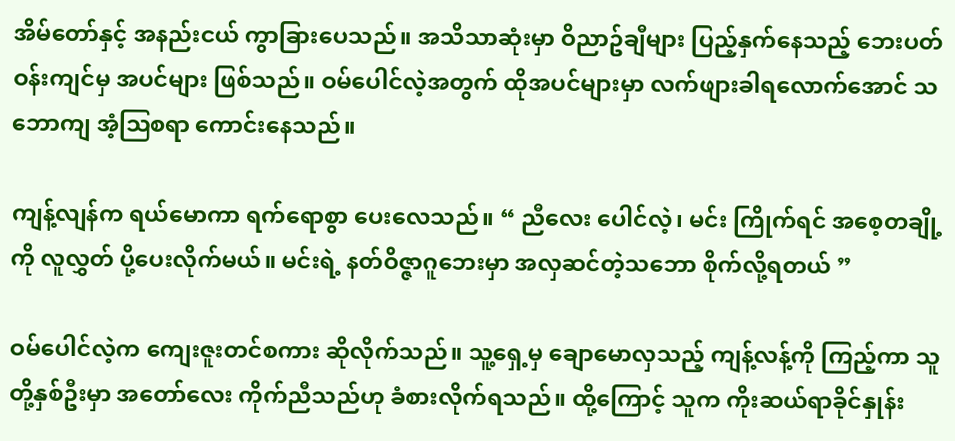အိမ်တော်နှင့် အနည်းငယ် ကွာခြားပေသည်။ အသိသာဆုံးမှာ ဝိညာဥ်ချီများ ပြည့်နှက်နေသည့် ဘေးပတ်ဝန်းကျင်မှ အပင်များ ဖြစ်သည်။ ဝမ်ပေါင်လဲ့အတွက် ထိုအပင်များမှာ လက်ဖျားခါရလောက်အောင် သဘောကျ အံ့ဩစရာ ကောင်းနေသည်။

ကျန့်လျန်က ရယ်မောကာ ရက်ရောစွာ ပေးလေသည်။ “ ညီလေး ပေါင်လဲ့၊ မင်း ကြိုက်ရင် အစေ့တချို့ကို လူလွှတ် ပို့ပေးလိုက်မယ်။ မင်းရဲ့ နတ်ဝိဇ္ဇာဂူဘေးမှာ အလှဆင်တဲ့သဘော စိုက်လို့ရတယ် ”

ဝမ်ပေါင်လဲ့က ကျေးဇူးတင်စကား ဆိုလိုက်သည်။ သူ့ရှေ့မှ ချောမောလှသည့် ကျန့်လန့်ကို ကြည့်ကာ သူတို့နှစ်ဦးမှာ အတော်လေး ကိုက်ညီသည်ဟု ခံစားလိုက်ရသည်။ ထို့ကြောင့် သူက ကိုးဆယ်ရာခိုင်နှုန်း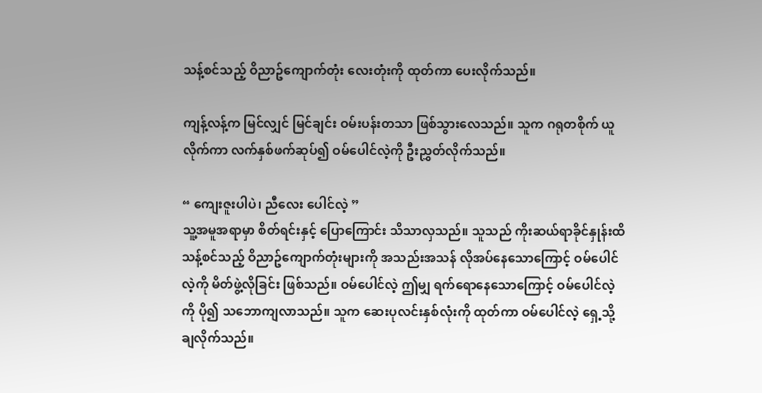သန့်စင်သည့် ဝိညာဥ်ကျောက်တုံး လေးတုံးကို ထုတ်ကာ ပေးလိုက်သည်။

ကျန့်လန့်က မြင်လျှင် မြင်ချင်း ဝမ်းပန်းတသာ ဖြစ်သွားလေသည်။ သူက ဂရုတစိုက် ယူလိုက်ကာ လက်နှစ်ဖက်ဆုပ်၍ ဝမ်ပေါင်လဲ့ကို ဦးညွှတ်လိုက်သည်။

“ ကျေးဇူးပါပဲ၊ ညီလေး ‌ပေါင်လဲ့ ”
သူ့အမူအရာမှာ စိတ်ရင်းနှင့် ပြောကြောင်း သိသာလှသည်။ သူသည် ကိုးဆယ်ရာခိုင်နှုန်းထိ သန့်စင်သည့် ဝိညာဥ်ကျောက်တုံးများကို အသည်းအသန် လိုအပ်နေသောကြောင့် ဝမ်ပေါင်လဲ့ကို မိတ်ဖွဲ့လိုခြင်း ဖြစ်သည်။ ဝမ်‌ပေါင်လဲ့ ဤမျှ ရက်ရောနေသောကြောင့် ဝမ်ပေါင်လဲ့ကို ပို၍ သဘောကျလာသည်။ သူက ဆေးပုလင်းနှစ်လုံးကို ထုတ်ကာ ဝမ်ပေါင်လဲ့ ရှေ့သို့ ချလိုက်သည်။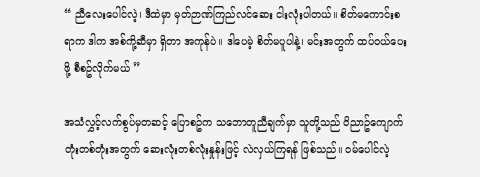“ ညီလေးပေါင်လဲ့၊ ဒီထဲမှာ မှတ်ဉာဏ်ကြည်လင်ဆေး ငါးလုံးပါတယ်။ စိတ်မကောင်းစရာက ဒါက အစ်ကို့ဆီမှာ ရှိတာ အကုန်ပဲ။ ဒါပေမဲ့ စိတ်မပူပါနဲ့၊ မင်းအတွက် ထပ်ဝယ်ပေးဖို့ စီစဥ်လိုက်မယ် ”

အသံလွှင့်လက်စွပ်မှတဆင့် ပြောစဥ်က သဘောတူညီချက်မှာ သူတို့သည် ဝိညာဥ်ကျောက်တုံးတစ်တုံးအတွက် ဆေးလုံးတစ်လုံးနှုန်းဖြင့် လဲလှယ်ကြရန် ဖြစ်သည်။ ဝမ်ပေါင်လဲ့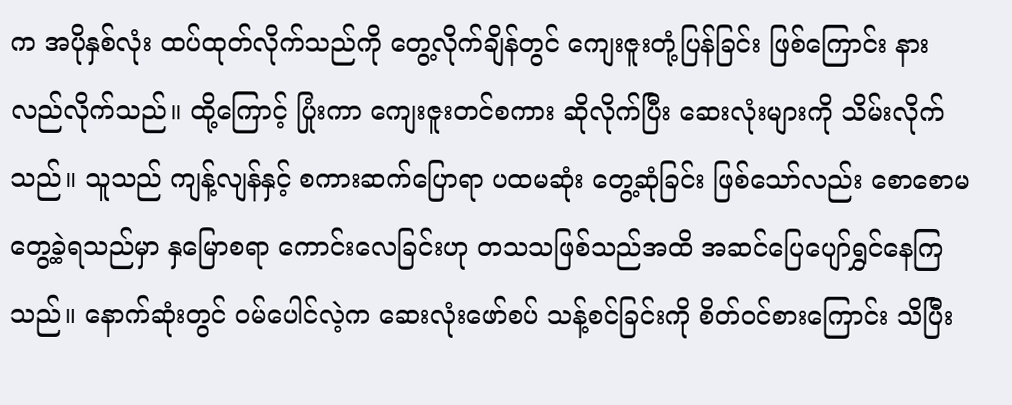က အပိုနှစ်လုံး ထပ်ထုတ်လိုက်သည်ကို တွေ့လိုက်ချိန်တွင် ကျေးဇူးတုံ့ပြန်ခြင်း ဖြစ်ကြောင်း နားလည်လိုက်သည်။ ထို့ကြောင့် ပြုံးကာ ကျေးဇူးတင်စကား ဆိုလိုက်ပြီး ဆေးလုံးများကို သိမ်းလိုက်သည်။ သူသည် ကျန့်လျန်နှင့် စကားဆက်ပြောရာ ပထမဆုံး တွေ့ဆုံခြင်း ဖြစ်သော်လည်း စော‌စောမတွေ့ခဲ့ရသည်မှာ နှမြောစရာ ကောင်းလေခြင်းဟု တသသဖြစ်သည်အထိ အဆင်ပြေပျော်ရွှင်နေကြသည်။ နောက်ဆုံးတွင် ဝမ်ပေါင်လဲ့က ဆေးလုံးဖော်စပ် သန့်စင်ခြင်းကို စိတ်ဝင်စားကြောင်း သိပြီး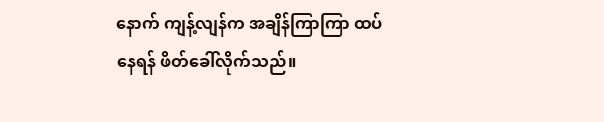နောက် ကျန့်လျန်က အချိန်ကြာကြာ ထပ်နေရန် ဖိတ်ခေါ်လိုက်သည်။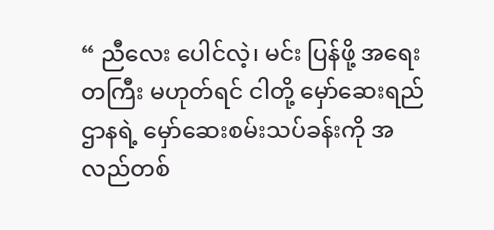“ ညီလေး ပေါင်လဲ့၊ မင်း ပြန်ဖို့ အရေးတကြီး မဟုတ်ရင် ငါတို့ မှော်ဆေးရည်ဌာနရဲ့ မှော်ဆေးစမ်းသပ်ခန်းကို အလည်တစ်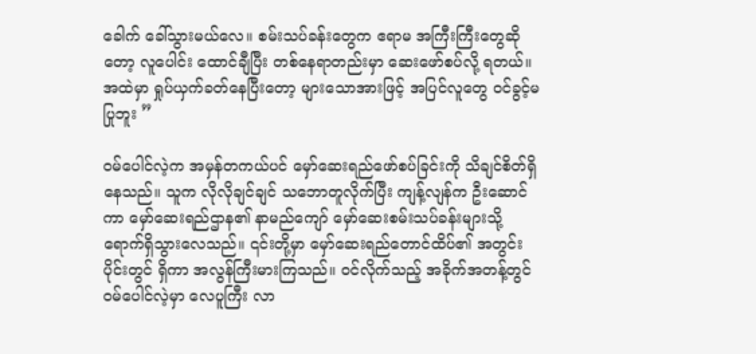ခေါက် ခေါ်သွားမယ်လေ။ စမ်းသပ်ခန်းတွေက ဧရာမ အကြီးကြီးတွေဆိုတော့ လူပေါင်း ထောင်ချီပြီး တစ်နေရာတည်းမှာ ဆေးဖော်စပ်လို့ ရတယ်။ အထဲမှာ ရှုပ်ယှက်ခတ်နေပြီးတော့ များသောအားဖြင့် အပြင်လူတွေ ဝင်ခွင့်မပြုဘူး ”

ဝမ်ပေါင်လဲ့က အမှန်တကယ်ပင် မှော်ဆေးရည်ဖော်စပ်ခြင်းကို သိချင်စိတ်ရှိနေသည်။ သူက လိုလိုချင်ချင် သဘောတူလိုက်ပြီး ကျန့်လျန်က ဦးဆောင်ကာ မှော်ဆေးရည်ဌာန၏ နာမည်ကျော် မှော်ဆေးစမ်းသပ်ခန်းများသို့ ရောက်ရှိသွားလေသည်။ ၎င်းတို့မှာ မှော်ဆေးရည်တောင်ထိပ်၏ အတွင်းပိုင်းတွင် ရှိကာ အလွန်ကြီးမားကြသည်။ ဝင်လိုက်သည့် အခိုက်အတန့်တွင် ဝမ်ပေါင်လဲ့မှာ လေပူကြီး လာ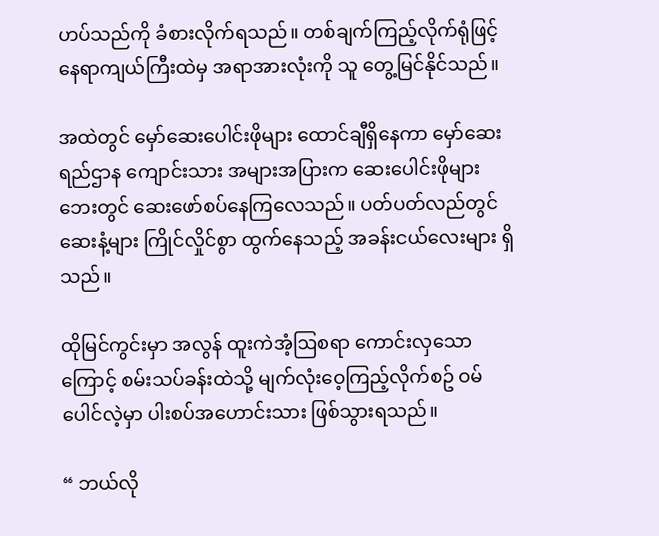ဟပ်သည်ကို ခံစားလိုက်ရသည်။ တစ်ချက်ကြည့်လိုက်ရုံဖြင့် နေရာကျယ်ကြီးထဲမှ အရာအားလုံးကို သူ တွေ့မြင်နိုင်သည်။

အထဲတွင် မှော်ဆေးပေါင်းဖိုများ ထောင်ချီရှိနေကာ မှော်ဆေးရည်ဌာန ကျောင်းသား အများအပြားက ဆေး‌ပေါင်းဖိုများဘေးတွင် ဆေးဖော်စပ်နေကြလေသည်။ ပတ်ပတ်လည်တွင် ဆေးနံ့များ ကြိုင်လှိုင်စွာ ထွက်နေသည့် အခန်းငယ်‌လေးများ ရှိသည်။

ထိုမြင်ကွင်းမှာ အလွန် ထူးကဲအံ့ဩစရာ ကောင်းလှသောကြောင့် စမ်းသပ်ခန်းထဲသို့ မျက်လုံးဝေ့ကြည့်လိုက်စဥ် ဝမ်ပေါင်လဲ့မှာ ပါးစပ်အဟောင်းသား ဖြစ်သွားရသည်။

“ ဘယ်လို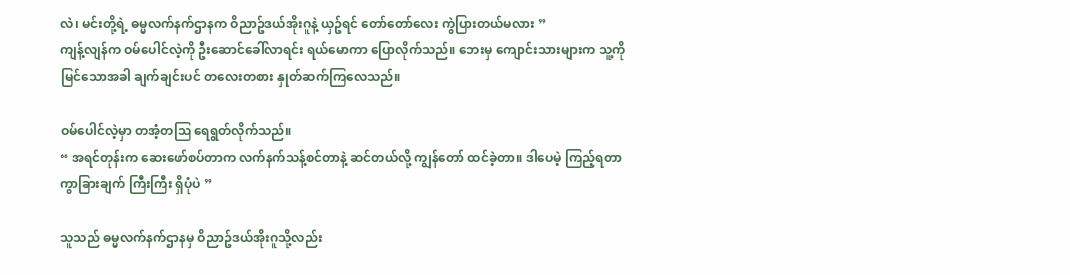လဲ၊ မင်းတို့ရဲ့ ဓမ္မလက်နက်ဌာနက ဝိညာဥ်ဒယ်အိုးဂူနဲ့ ယှဥ်ရင် တော်တော်လေး ကွဲပြားတယ်မလား ”
ကျန့်လျန်က ဝမ်ပေါင်လဲ့ကို ဦး‌ဆောင်ခေါ်လာရင်း ရယ်မောကာ ပြောလိုက်သည်။ ဘေးမှ ကျောင်းသားများက သူ့ကို မြင်သောအခါ ချက်ချင်းပင် တလေးတစား နှုတ်ဆက်ကြလေသည်။

ဝမ်ပေါင်လဲ့မှာ တအံ့တဩ ရေရွတ်လိုက်သည်။
“ အရင်တုန်းက ဆေးဖော်စပ်တာက လက်နက်သန့်စင်တာနဲ့ ဆင်တယ်လို့ ကျွန်တော် ထင်ခဲ့တာ။ ဒါပေမဲ့ ကြည့်ရတာ ကွာခြားချက် ကြီးကြီး ရှိပုံပဲ ”

သူသည် ဓမ္မလက်နက်ဌာနမှ ဝိညာဥ်ဒယ်အိုးဂူသို့လည်း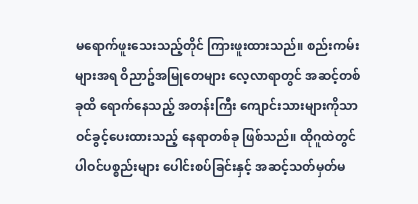မ‌ရောက်ဖူးသေးသည့်တိုင် ကြားဖူးထားသည်။ စည်းကမ်းများအရ ဝိညာဥ်အမြုတေများ လေ့လာရာတွင် အဆင့်တစ်ခုထိ ရောက်နေသည့် အတန်းကြီး ကျောင်းသားများကိုသာ ဝင်ခွင့်ပေးထားသည့် နေရာတစ်ခု ဖြစ်သည်။ ထိုဂူထဲတွင် ပါဝင်ပစ္စည်းများ ပေါင်းစပ်ခြင်းနှင့် အဆင့်သတ်မှတ်မ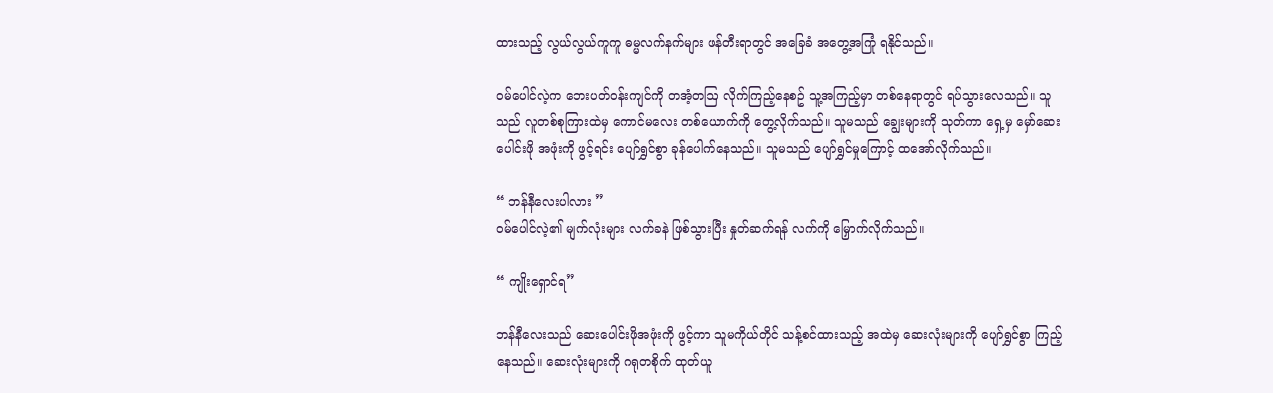ထားသည့် လွယ်လွယ်ကူကူ ဓမ္မလက်နက်များ ဖန်တီးရာတွင် အခြေခံ အတွေ့အကြုံ ရနိုင်သည်။

ဝမ်ပေါင်လဲ့က ဘေးပတ်ဝန်းကျင်ကို တအံ့တဩ လိုက်ကြည့်နေစဥ် သူ့အကြည့်မှာ တစ်နေရာတွင် ရပ်သွားလေသည်။ သူသည် လူတစ်စုကြားထဲမှ ကောင်မလေး တစ်ယောက်ကို တွေ့လိုက်သည်။ သူမသည် ချွေးများကို သုတ်ကာ ရှေ့မှ မှော်ဆေးပေါင်းဖို အဖုံးကို ဖွင့်ရင်း ပျော်ရွှင်စွာ ခုန်ပေါက်နေသည်။ သူမသည် ပျော်ရွှင်မှုကြောင့် ထအော်လိုက်သည်။

“ ဘန်နီလေးပါလား ”
ဝမ်ပေါင်လဲ့၏ မျက်လုံးများ လက်ခနဲ ဖြစ်သွားပြီး နှုတ်ဆက်ရန် လက်ကို မြှောက်လိုက်သည်။

“ ကျိုးရှောင်ရ”

ဘန်နီလေးသည် ဆေးပေါင်းဖိုအဖုံးကို ဖွင့်ကာ သူမကိုယ်တိုင် သန့်စင်ထားသည့် အထဲမှ ဆေးလုံးများကို ပျော်ရွှင်စွာ ကြည့်နေသည်။ ဆေးလုံးများကို ဂရုတစိုက် ထုတ်ယူ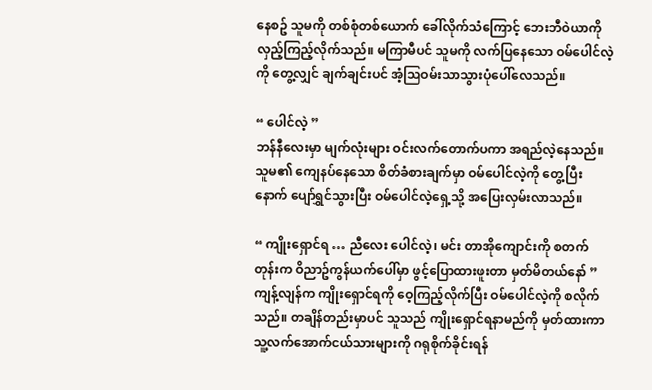နေစဥ် သူမကို တစ်စုံတစ်ယောက် ခေါ်လိုက်သံကြောင့်‌ ဘေးဘီဝဲယာကို လှည့်ကြည့်လိုက်သည်။ မကြာမီပင် သူမကို လက်ပြနေသော ဝမ်ပေါင်လဲ့ကို တွေ့လျှင် ချက်ချင်းပင် အံ့ဩဝမ်းသာသွားပုံပေါ်လေသည်။

“ ပေါင်လဲ့ ”
ဘန်နီလေးမှာ မျက်လုံးများ ဝင်းလက်တောက်ပကာ အရည်လဲ့နေသည်။ သူမ၏ ကျေနပ်နေသော စိတ်ခံစားချက်မှာ ဝမ်ပေါင်လဲ့ကို တွေ့ပြီးနောက် ပျော်ရွှင်သွားပြီး ဝမ်ပေါင်လဲ့ရှေ့သို့ အပြေးလှမ်းလာသည်။

“ ကျိုးရှောင်ရ … ညီလေး ပေါင်လဲ့၊ မင်း တာအိုကျောင်းကို စတက်တုန်းက ဝိညာဥ်ကွန်ယက်ပေါ်မှာ ဖွင့်ပြောထားဖူးတာ မှတ်မိတယ်နော် ”
ကျန့်လျန်က ကျိုးရှောင်ရကို ဝေ့ကြည့်လိုက်ပြီး ဝမ်ပေါင်လဲ့ကို စလိုက်သည်။ တချိန်တည်းမှာပင် သူသည် ကျိုးရှောင်ရနာမည်ကို မှတ်ထားကာ သူ့လက်အောက်ငယ်သားများကို ဂရုစိုက်ခိုင်းရန်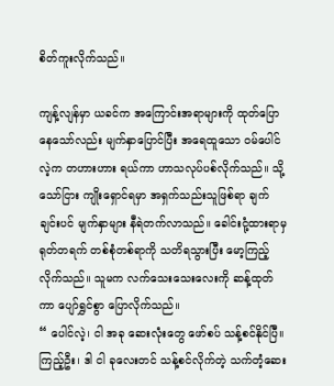စိတ်ကူးလိုက်သည်။

ကျန့်လျန်မှာ ယခင်က အကြောင်းအရာများကို ထုတ်ပြောနေသော်လည်း မျက်နှာပြောင်ပြီး အရေထူသော ဝမ်ပေါင်လဲ့က တဟားဟား ရယ်ကာ ဟာသလုပ်ပစ်လိုက်သည်။ သို့သော်ငြား ကျိုးရှောင်ရမှာ အရှက်သည်းသူဖြစ်ရာ ချက်ချင်းပင် မျက်နှာများ နီရဲတက်လာသည်။ ခေါင်းငုံ့ထားရာမှ ရုတ်တရက် တစ်စုံတစ်ရာကို သတိရသွားပြီး မော့ကြည့်လိုက်သည်။ သူမက လက်သေးသေးလေးကို ဆန့်ထုတ်ကာ ပျော်ရွှင်စွာ ပြောလိုက်သည်။
“ ပေါင်လဲ့၊ ငါ အခု ဆေးလုံးတွေ ဖော်စပ် သန့်စင်နိုင်ပြီ။ ကြည့်ဦး၊ ဒါ ငါ ခုလေးတင် သန့်စင်လိုက်တဲ့ သက်တံ့ဆေး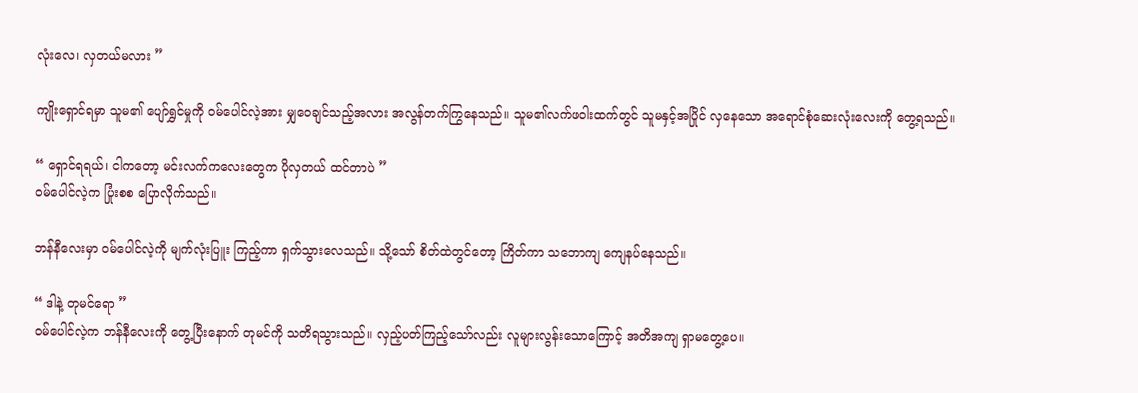လုံးလေ၊ လှတယ်မလား ”

ကျိုးရှောင်ရမှာ သူမ၏ ပျော်ရွှင်မှုကို ဝမ်ပေါင်လဲ့အား မျှဝေချင်သည့်အလား အလွန်တက်ကြွနေသည်။ သူမ၏လက်ဖဝါးထက်တွင် သူမနှင့်အပြိုင် လှနေသော အရောင်စုံ‌ဆေးလုံးလေးကို တွေ့ရသည်။

“ ရှောင်ရရယ်၊ ငါကတော့ မင်းလက်ကလေးတွေက ပိုလှတယ် ထင်တာပဲ ”
ဝမ်ပေါင်လဲ့က ပြုံးစစ ပြောလိုက်သည်။

ဘန်နီလေးမှာ ဝမ်ပေါင်လဲ့ကို မျက်လုံးပြူး ကြည့်ကာ ရှက်သွားလေသည်။ သို့သော် စိတ်ထဲတွင်တော့ ကြိတ်ကာ သဘောကျ ကျေနပ်နေသည်။

“ ဒါနဲ့ တုမင်ရော ”
ဝမ်ပေါင်လဲ့က ဘန်နီလေးကို တွေ့ပြီးနောက် တုမင်ကို သတိရသွားသည်။ လှည့်ပတ်ကြည့်သော်လည်း လူများလွန်းသောကြောင့် အတိအကျ ရှာမတွေ့ပေ။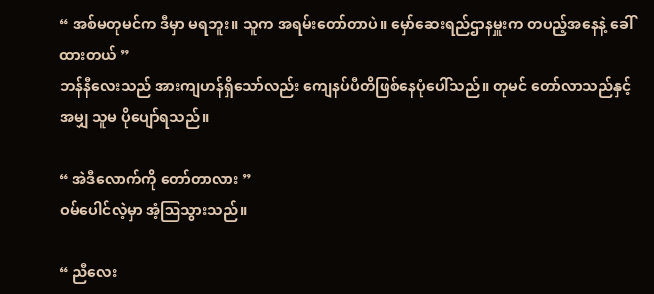“ အစ်မတုမင်က ဒီမှာ မရဘူး။ သူက အရမ်းတော်တာပဲ။ မှော်ဆေးရည်ဌာနမှူးက တပည့်အနေနဲ့ ခေါ်ထားတယ် ”
ဘန်နီလေးသည် အားကျဟန်ရှိသော်လည်း ကျေနပ်ပီတိဖြစ်နေပုံပေါ်သည်။ တုမင်‌ တော်လာသည်နှင့်အမျှ သူမ ပိုပျော်ရသည်။

“ အဲဒီလောက်ကို တော်တာလား ”
ဝမ်ပေါင်လဲ့မှာ အံ့ဩသွားသည်။

“ ညီလေး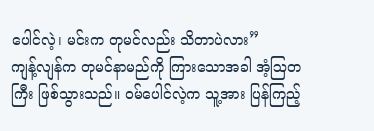ပေါင်လဲ့၊ မင်းက တုမင်လည်း သိတာပဲလား”
ကျန့်လျန်က တုမင်နာမည်ကို ကြားသောအခါ အံ့ဩတကြီး ဖြစ်သွားသည်။ ဝမ်ပေါင်လဲ့က သူ့အား ပြန်ကြည့်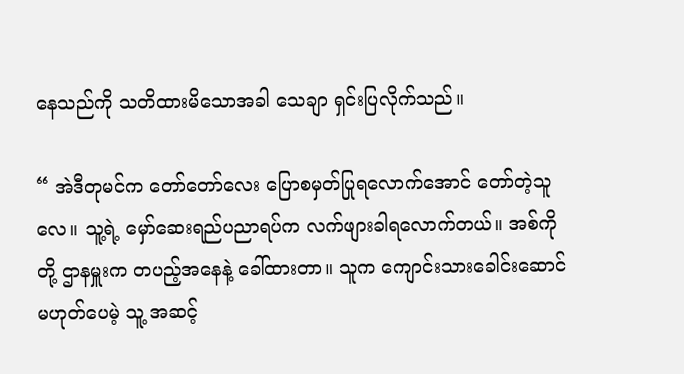နေသည်ကို သတိထားမိသောအခါ သေချာ ရှင်းပြလိုက်သည်။

“ အဲဒီတုမင်က တော်တော်လေး ပြောစမှတ်ပြုရလောက်အောင် တော်တဲ့သူလေ။ သူ့ရဲ့ မှော်ဆေးရည်ပညာရပ်က လက်ဖျားခါရလောက်တယ်။ အစ်ကိုတို့ ဌာနမှူးက တပည့်အနေနဲ့ ခေါ်ထားတာ။ သူက ကျောင်းသားခေါင်းဆောင် မဟုတ်ပေမဲ့ သူ့ အဆင့်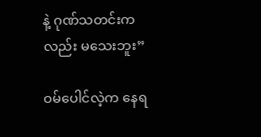နဲ့ ဂုဏ်သတင်းကလည်း မသေးဘူး”

ဝမ်ပေါင်လဲ့က နေရ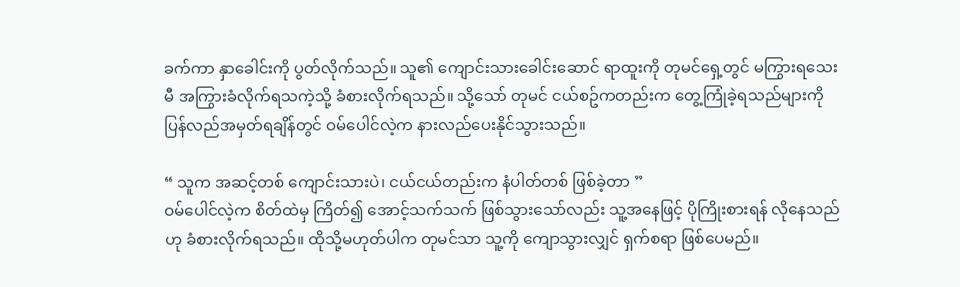ခက်ကာ နှာခေါင်းကို ပွတ်လိုက်သည်။ သူ၏ ကျောင်းသားခေါင်းဆောင် ရာထူးကို တုမင်ရှေ့တွင် မကြွားရသေးမီ အကြွားခံလိုက်ရသကဲ့သို့ ခံစားလိုက်ရသည်။ သို့သော် တုမင် ငယ်စဥ်ကတည်းက တွေ့ကြုံခဲ့ရသည်များကို ပြန်လည်အမှတ်ရချိန်တွင် ဝမ်ပေါင်လဲ့က နားလည်ပေးနိုင်သွားသည်။

“ သူက အဆင့်တစ် ကျောင်းသားပဲ၊ ငယ်ငယ်တည်းက နံပါတ်တစ် ဖြစ်ခဲ့တာ ”
ဝမ်ပေါင်လဲ့က စိတ်ထဲမှ ကြိတ်၍ အောင့်သက်သက် ဖြစ်သွားသော်လည်း သူ့အနေဖြင့် ပိုကြိုးစားရန် လိုနေသည်ဟု ခံစားလိုက်ရသည်။ ထိုသို့မဟုတ်ပါက တုမင်သာ သူ့ကို ကျောသွားလျှင် ရှက်စရာ ဖြစ်ပေမည်။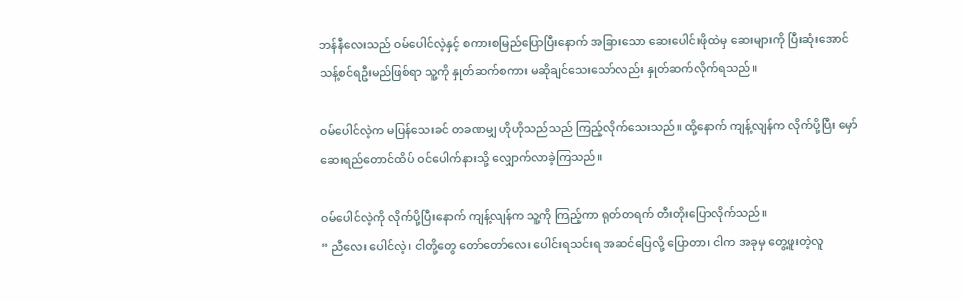ဘန်နီလေးသည် ဝမ်ပေါင်လဲ့နှင့် စကားစမြည်ပြောပြီးနောက် အခြားသော ဆေးပေါင်းဖိုထဲမှ ဆေးများကို ပြီးဆုံးအောင် သန့်စင်ရဦးမည်ဖြစ်ရာ သူ့ကို နှုတ်ဆက်စကား မဆိုချင်သေး‌သော်လည်း နှုတ်ဆက်လိုက်ရသည်။

ဝမ်ပေါင်လဲ့က မပြန်သေးခင် တခဏမျှ ဟိုဟိုသည်သည် ကြည့်လိုက်သေးသည်။ ထို့နောက် ကျန့်လျန်က လိုက်ပို့ပြီး မှော်ဆေးရည်တောင်ထိပ် ဝင်ပေါက်နားသို့ လျှောက်လာခဲ့ကြသည်။

ဝမ်ပေါင်လဲ့ကို လိုက်ပို့ပြီးနောက် ကျန့်လျန်က သူ့ကို ကြည့်ကာ ရုတ်တရက် တီးတိုးပြောလိုက်သည်။
“ ညီလေး ‌ပေါင်လဲ့၊ ငါတို့တွေ တော်တော်လေး ပေါင်းရသင်းရ အဆင်ပြေလို့ ပြောတာ၊ ငါက အခုမှ တွေ့ဖူးတဲ့လူ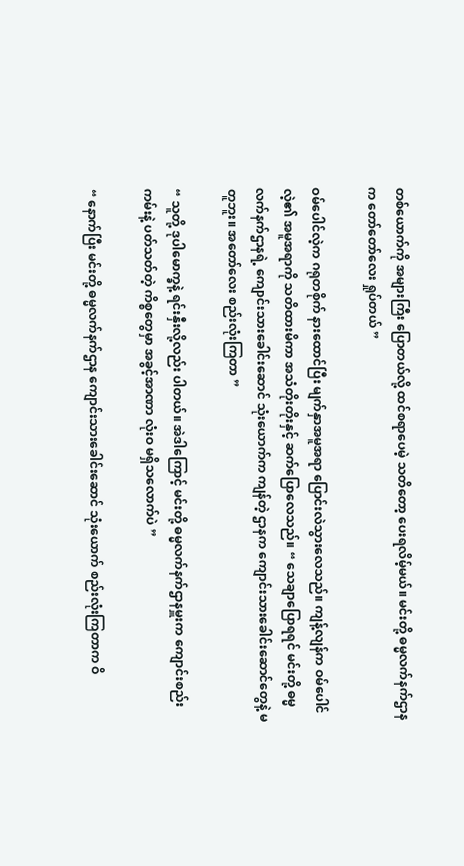တစ်ယောက်ကို အများကြီး ပြောတယ်လို့ ထင်စရာပေမဲ့ သတိတော့ ပေးရလိမ့်မယ်။ မင်းတို့ ဓမ္မလက်နက်ဌာနက တော်တော်လေး ရှုပ်တယ် ”

ဝမ်ပေါင်လဲ့က ဂရုတစိုက် နားထောင်ပြီး မျက်နှာအမူအရာ ပြောင်းလဲသွားလေသည်။ ကျန့်လျန်က ဝမ်ပေါင်လဲ့၏ အမူအရာကို သတိထားမိကာ အသံတိုးတိုးနှင့် ဆက်ပြောလေသည်။ “ သေချာပြောရရင် မင်းတို့ ဓမ္မလက်နက်ဌာနရဲ့ ကျောင်းသားခေါင်းဆောင် သုံးယောက်က ကျန်တဲ့ ဌာနက ကျောင်းသားခေါင်းဆောင်တွေနဲ့ မတူဘူး။ အတော်လေး စည်းလုံးကြတာ ”

“ သူတို့ ဒုပါမောက္ခနဲ့ ရင်းနှီးလို့လည်း ပါတယ်။ အဲဒါကြောင့် မင်းတို့ ဓမ္မလက်နက်ဌာနမှူးက ကျောင်းစည်းကမ်းနဲ့ ပတ်သတ်တဲ့ ကိစ္စတွေမှာ အခွင့်အာဏာ လုံးဝ မရှိသလောက်ပဲ ”

“ နောက်ပြီး မင်းတို့ ဓမ္မလက်နက်ဌာန ကျောင်းသားခေါင်းဆောင် သုံးယောက် စည်းလုံးကြတာက ဝိ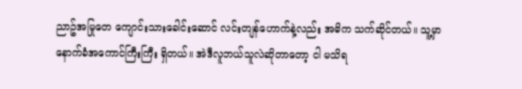ညာဥ်အမြုတေ ကျောင်းသားခေါင်းဆောင် လင်းတျန်ဟောက်နဲ့လည်း အဓိက သက်ဆိုင်တယ်။ သူ့မှာ နောက်ခံအကောင်ကြီးကြီး ရှိတယ်။ အဲဒီလူဘယ်သူလဲဆိုတာတော့ ငါ မသိရ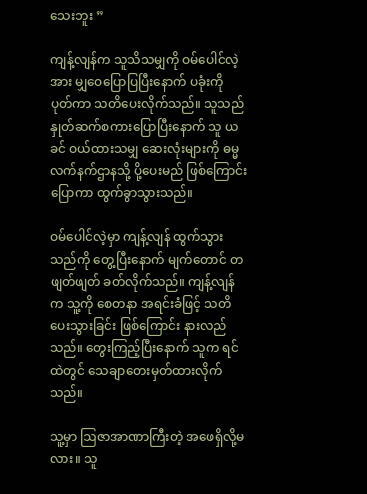သေးဘူး ”

ကျန့်လျန်က သူသိသမျှကို ဝမ်ပေါင်လဲ့အား မျှဝေပြောပြပြီးနောက် ပခုံးကို ပုတ်ကာ သတိပေးလိုက်သည်။ သူသည် နှုတ်ဆက်စကားပြောပြီးနောက် သူ ယခင် ဝယ်ထားသမျှ ဆေးလုံးများကို ဓမ္မလက်နက်ဌာနသို့ ပို့ပေးမည် ဖြစ်ကြောင်း ပြောကာ ထွက်ခွာသွားသည်။

ဝမ်ပေါင်လဲ့မှာ ကျန့်လျန် ထွက်သွားသည်ကို တွေ့ပြီးနောက် မျက်တောင် တဖျတ်ဖျတ် ခတ်လိုက်သည်။ ကျန့်လျန်က သူ့ကို စေတနာ အရင်းခံဖြင့် သတိပေးသွားခြင်း ဖြစ်ကြောင်း နားလည်သည်။ တွေးကြည့်ပြီးနောက် သူက ရင်ထဲတွင် သေချာတေးမှတ်ထားလိုက်သည်။

သူ့မှာ ဩဇာအာဏာကြီးတဲ့ အဖေရှိလို့မလား။ သူ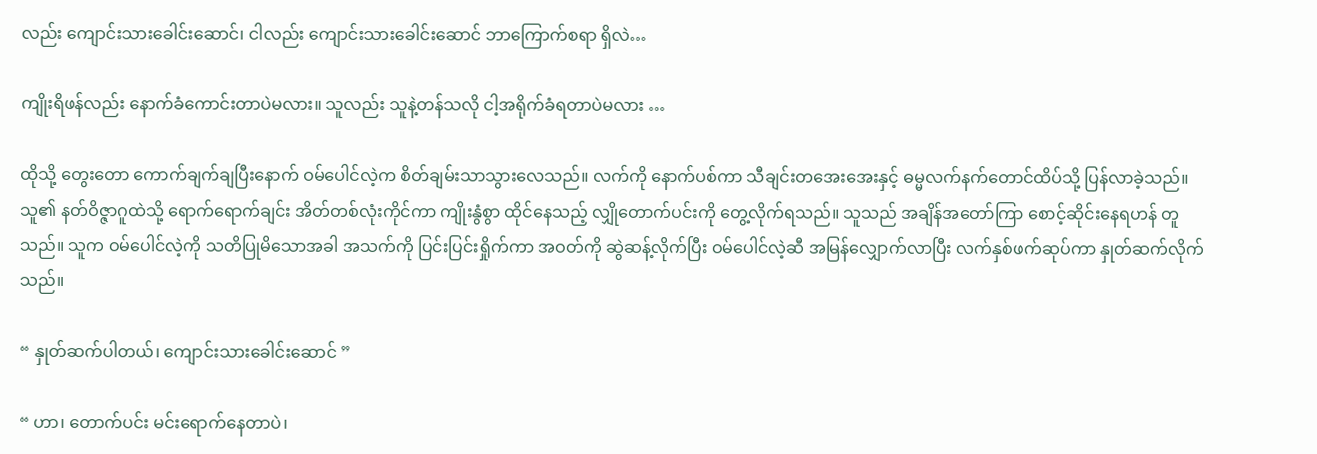လည်း ကျောင်းသားခေါင်းဆောင်၊ ငါလည်း ကျောင်းသားခေါင်းဆောင် ဘာကြောက်စရာ ရှိလဲ…

ကျိုးရိဖန်လည်း နောက်ခံကောင်းတာပဲမလား။ သူလည်း သူနဲ့တန်သလို ငါ့အရိုက်ခံရတာပဲမလား …

ထိုသို့ တွေးတော ကောက်ချက်ချပြီးနောက် ဝမ်ပေါင်လဲ့က စိတ်ချမ်းသာသွားလေသည်။ လက်ကို နောက်ပစ်ကာ သီချင်းတအေးအေးနှင့် ဓမ္မလက်နက်တောင်ထိပ်သို့ ပြန်လာခဲ့သည်။ သူ၏ နတ်ဝိဇ္ဇာဂူထဲသို့ ရောက်ရောက်ချင်း အိတ်တစ်လုံးကိုင်ကာ ကျိုးနွံစွာ ထိုင်နေသည့် လျှိုတောက်ပင်းကို တွေ့လိုက်ရသည်။ သူသည် အချိန်အတော်ကြာ စောင့်ဆိုင်းနေရဟန် တူသည်။ သူက ဝမ်ပေါင်လဲ့ကို သတိပြုမိသောအခါ အသက်ကို ပြင်းပြင်းရှိုက်ကာ အဝတ်ကို ဆွဲဆန့်လိုက်ပြီး ဝမ်ပေါင်လဲ့ဆီ အမြန်လျှောက်လာပြီး လက်နှစ်ဖက်ဆုပ်ကာ နှုတ်ဆက်လိုက်သည်။

“ နှုတ်ဆက်ပါတယ်၊ ကျောင်းသားခေါင်းဆောင် ”

“ ဟာ၊ တောက်ပင်း မင်းရောက်နေတာပဲ၊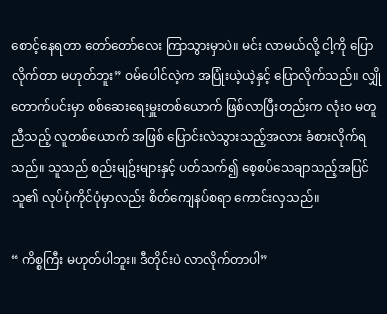စောင့်နေရတာ တော်တော်လေး ကြာသွားမှာပဲ။ မင်း လာမယ်လို့ ငါ့ကို ပြောလိုက်တာ မဟုတ်ဘူး” ဝမ်ပေါင်လဲ့က အပြုံးယဲ့ယဲ့နှင့် ပြောလိုက်သည်။ လျှိုတောက်ပင်းမှာ စစ်ဆေးရေးမှူးတစ်ယောက် ဖြစ်လာပြီးတည်းက လုံးဝ မတူညီသည့် လူတစ်ယောက် အဖြစ် ပြောင်းလဲသွားသည့်အလား ခံစားလိုက်ရသည်။ သူသည် စည်းမျဥ်းများနှင့် ပတ်သက်၍ စေ့စပ်သေချာသည့်အပြင် သူ၏ လုပ်ပုံကိုင်ပုံမှာလည်း စိတ်ကျေနပ်စရာ ကောင်းလှသည်။

“ ကိစ္စကြီး မဟုတ်ပါဘူး။ ဒီတိုင်းပဲ လာလိုက်တာပါ”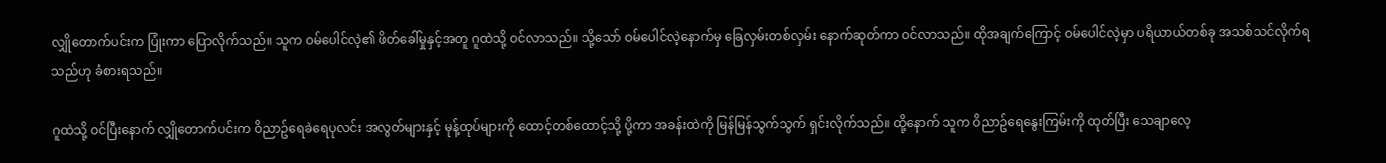လျှိုတောက်ပင်းက ပြုံးကာ ပြောလိုက်သည်။ သူက ဝမ်ပေါင်လဲ့၏ ဖိတ်ခေါ်မှုနှင့်အတူ ဂူထဲသို့ ဝင်လာသည်။ သို့သော် ဝမ်ပေါင်လဲ့နောက်မှ ခြေလှမ်းတစ်လှမ်း နောက်ဆုတ်ကာ ဝင်လာသည်။ ထိုအချက်ကြောင့် ဝမ်ပေါင်လဲ့မှာ ပရိယာယ်တစ်ခု အသစ်သင်လိုက်ရသည်ဟု ခံစားရသည်။

ဂူထဲသို့ ဝင်ပြီးနောက် လျှိုတောက်ပင်းက ဝိညာဥ်ရေခဲရေပုလင်း အလွတ်များနှင့် မုန့်ထုပ်များကို ထောင့်တစ်ထောင့်သို့ ပို့ကာ အခန်းထဲကို မြန်မြန်သွက်သွက် ရှင်းလိုက်သည်။ ထို့နောက် သူက ဝိညာဥ်ရေနွေးကြမ်းကို ထုတ်ပြီး သေချာလေ့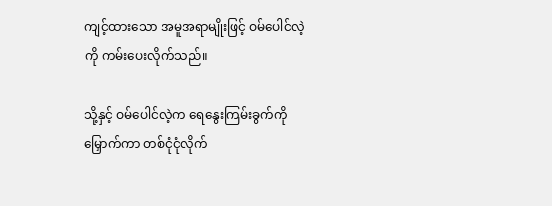ကျင့်ထားသော အမူအရာမျိုးဖြင့် ဝမ်ပေါင်လဲ့ကို ကမ်းပေးလိုက်သည်။

သို့နှင့် ဝမ်ပေါင်လဲ့က ရေနွေးကြမ်းခွက်ကို မြှောက်ကာ တစ်ငုံငုံလိုက်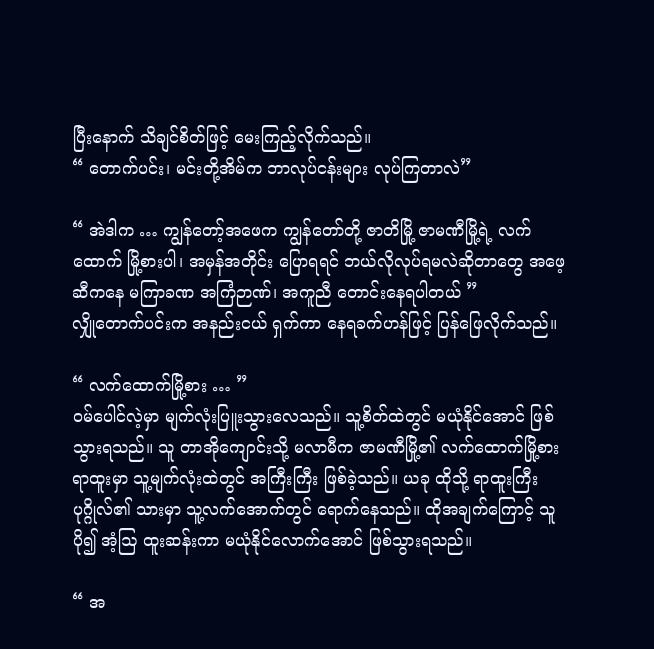ပြီးနောက် သိချင်စိတ်ဖြင့် မေးကြည့်လိုက်သည်။
“ တောက်ပင်း၊ မင်းတို့အိမ်က ဘာလုပ်ငန်းများ လုပ်ကြတာလဲ”

“ အဲဒါက … ကျွန်တော့်အဖေက ကျွန်တော်တို့ ဇာတိမြို့ ဇာမဏီမြို့ရဲ့ လက်ထောက် မြို့စားပါ၊ အမှန်အတိုင်း ပြောရရင် ဘယ်လိုလုပ်ရမလဲဆိုတာတွေ အဖေ့ဆီကနေ မကြာခဏ အကြံဉာဏ်၊ အကူညီ တောင်းနေရပါတယ် ”
လျှိုတောက်ပင်းက အနည်းငယ် ရှက်ကာ နေရခက်ဟန်ဖြင့် ပြန်ဖြေလိုက်သည်။

“ လက်ထောက်မြို့စား … ”
ဝမ်ပေါင်လဲ့မှာ မျက်လုံးပြူးသွားလေသည်။ သူ့စိတ်ထဲတွင် မယုံနိုင်အောင် ဖြစ်သွားရသည်။ သူ တာအိုကျောင်းသို့ မလာမီက ဇာမဏီမြို့၏ လက်ထောက်မြို့စား ရာထူးမှာ သူ့မျက်လုံးထဲတွင် အကြီးကြီး ဖြစ်ခဲ့သည်။ ယခု ထိုသို့ ရာထူးကြီးပုဂ္ဂိုလ်၏ သားမှာ သူ့လက်အောက်တွင် ရောက်နေသည်။ ထိုအချက်ကြောင့် သူ ပို၍ အံ့ဩ ထူးဆန်းကာ မယုံနိုင်လောက်အောင် ဖြစ်သွားရသည်။

“ အ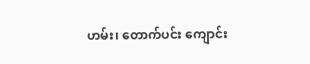ဟမ်း၊ တောက်ပင်း ကျောင်း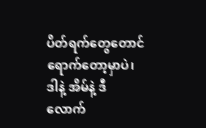ပိတ်ရက်တွေတောင် ရောက်တော့မှာပဲ၊ ဒါနဲ့ အိမ်နဲ့ ဒီလောက်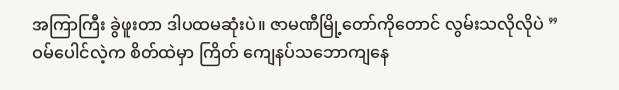အကြာကြီး ခွဲဖူးတာ ဒါပထမဆုံးပဲ။ ဇာမဏီမြို့တော်ကိုတောင် လွမ်းသလိုလိုပဲ ”
ဝမ်ပေါင်လဲ့က စိတ်ထဲမှာ ကြိတ် ကျေနပ်သဘောကျနေ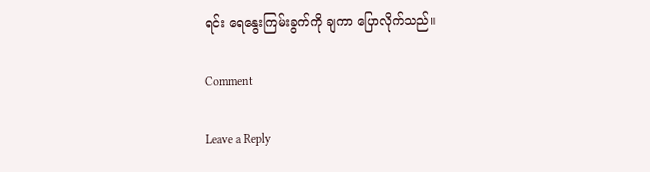ရင်း ရေနွေးကြမ်းခွက်ကို ချကာ ပြောလိုက်သည်။

Comment

Leave a Reply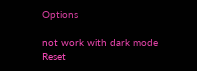Options

not work with dark mode
Reset